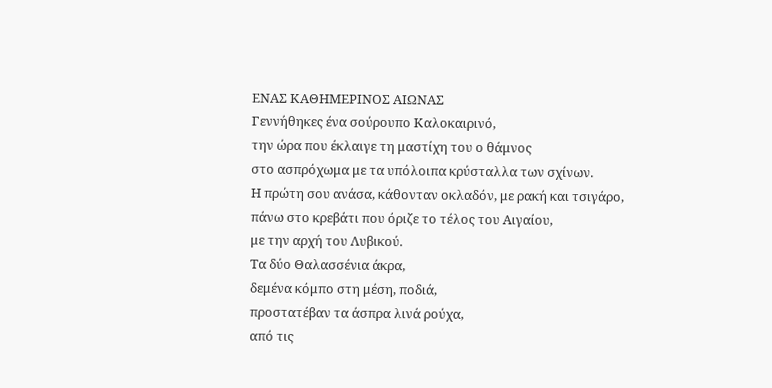ΕΝΑΣ ΚΑΘΗΜΕΡΙΝΟΣ ΑΙΩΝΑΣ
Γεννήθηκες ένα σούρουπο Καλοκαιρινό,
την ώρα που έκλαιγε τη μαστίχη του ο θάμνος
στο ασπρόχωμα με τα υπόλοιπα κρύσταλλα των σχίνων.
Η πρώτη σου ανάσα, κάθονταν οκλαδόν, με ρακή και τσιγάρο,
πάνω στο κρεβάτι που όριζε το τέλος του Αιγαίου,
με την αρχή του Λυβικού.
Τα δύο Θαλασσένια άκρα,
δεμένα κόμπο στη μέση, ποδιά,
προστατέβαν τα άσπρα λινά ρούχα,
από τις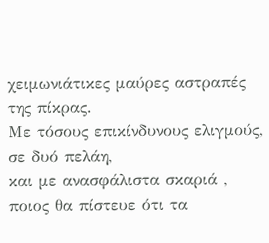χειμωνιάτικες μαύρες αστραπές της πίκρας.
Με τόσους επικίνδυνους ελιγμούς, σε δυό πελάη,
και με ανασφάλιστα σκαριά ,
ποιος θα πίστευε ότι τα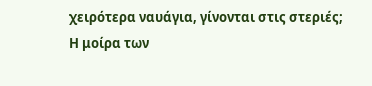χειρότερα ναυάγια, γίνονται στις στεριές;
Η μοίρα των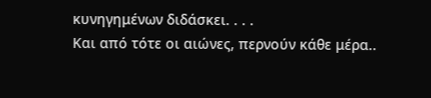κυνηγημένων διδάσκει. . . .
Και από τότε οι αιώνες, περνούν κάθε μέρα..